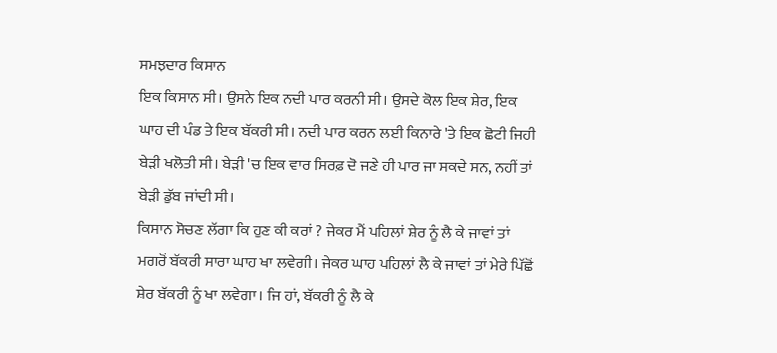ਸਮਝਦਾਰ ਕਿਸਾਨ
ਇਕ ਕਿਸਾਨ ਸੀ। ਉਸਨੇ ਇਕ ਨਦੀ ਪਾਰ ਕਰਨੀ ਸੀ। ਉਸਦੇ ਕੋਲ ਇਕ ਸ਼ੇਰ, ਇਕ ਘਾਹ ਦੀ ਪੰਡ ਤੇ ਇਕ ਬੱਕਰੀ ਸੀ। ਨਦੀ ਪਾਰ ਕਰਨ ਲਈ ਕਿਨਾਰੇ 'ਤੇ ਇਕ ਛੋਟੀ ਜਿਹੀ ਬੇੜੀ ਖਲੋਤੀ ਸੀ। ਬੇੜੀ 'ਚ ਇਕ ਵਾਰ ਸਿਰਫ਼ ਦੋ ਜਣੇ ਹੀ ਪਾਰ ਜਾ ਸਕਦੇ ਸਨ, ਨਹੀਂ ਤਾਂ ਬੇੜੀ ਡੁੱਬ ਜਾਂਦੀ ਸੀ।
ਕਿਸਾਨ ਸੋਚਣ ਲੱਗਾ ਕਿ ਹੁਣ ਕੀ ਕਰਾਂ ? ਜੇਕਰ ਮੈਂ ਪਹਿਲਾਂ ਸ਼ੇਰ ਨੂੰ ਲੈ ਕੇ ਜਾਵਾਂ ਤਾਂ ਮਗਰੋਂ ਬੱਕਰੀ ਸਾਰਾ ਘਾਹ ਖਾ ਲਵੇਗੀ। ਜੇਕਰ ਘਾਹ ਪਹਿਲਾਂ ਲੈ ਕੇ ਜਾਵਾਂ ਤਾਂ ਮੇਰੇ ਪਿੱਛੋਂ ਸ਼ੇਰ ਬੱਕਰੀ ਨੂੰ ਖਾ ਲਵੇਗਾ। ਜਿ ਹਾਂ, ਬੱਕਰੀ ਨੂੰ ਲੈ ਕੇ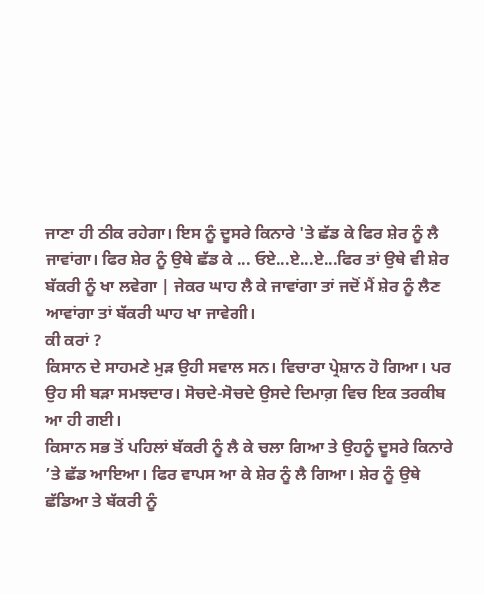ਜਾਣਾ ਹੀ ਠੀਕ ਰਹੇਗਾ। ਇਸ ਨੂੰ ਦੂਸਰੇ ਕਿਨਾਰੇ 'ਤੇ ਛੱਡ ਕੇ ਫਿਰ ਸ਼ੇਰ ਨੂੰ ਲੈ ਜਾਵਾਂਗਾ। ਫਿਰ ਸ਼ੇਰ ਨੂੰ ਉਥੇ ਛੱਡ ਕੇ ... ਓਏ...ਏ...ਏ...ਫਿਰ ਤਾਂ ਉਥੇ ਵੀ ਸ਼ੇਰ ਬੱਕਰੀ ਨੂੰ ਖਾ ਲਵੇਗਾ | ਜੇਕਰ ਘਾਹ ਲੈ ਕੇ ਜਾਵਾਂਗਾ ਤਾਂ ਜਦੋਂ ਮੈਂ ਸ਼ੇਰ ਨੂੰ ਲੈਣ ਆਵਾਂਗਾ ਤਾਂ ਬੱਕਰੀ ਘਾਹ ਖਾ ਜਾਵੇਗੀ।
ਕੀ ਕਰਾਂ ?
ਕਿਸਾਨ ਦੇ ਸਾਹਮਣੇ ਮੁੜ ਉਹੀ ਸਵਾਲ ਸਨ। ਵਿਚਾਰਾ ਪ੍ਰੇਸ਼ਾਨ ਹੋ ਗਿਆ। ਪਰ ਉਹ ਸੀ ਬੜਾ ਸਮਝਦਾਰ। ਸੋਚਦੇ-ਸੋਚਦੇ ਉਸਦੇ ਦਿਮਾਗ਼ ਵਿਚ ਇਕ ਤਰਕੀਬ ਆ ਹੀ ਗਈ।
ਕਿਸਾਨ ਸਭ ਤੋਂ ਪਹਿਲਾਂ ਬੱਕਰੀ ਨੂੰ ਲੈ ਕੇ ਚਲਾ ਗਿਆ ਤੇ ਉਹਨੂੰ ਦੂਸਰੇ ਕਿਨਾਰੇ ’ਤੇ ਛੱਡ ਆਇਆ। ਫਿਰ ਵਾਪਸ ਆ ਕੇ ਸ਼ੇਰ ਨੂੰ ਲੈ ਗਿਆ। ਸ਼ੇਰ ਨੂੰ ਉਥੇ ਛੱਡਿਆ ਤੇ ਬੱਕਰੀ ਨੂੰ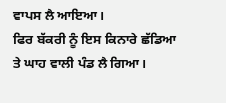ਵਾਪਸ ਲੈ ਆਇਆ।
ਫਿਰ ਬੱਕਰੀ ਨੂੰ ਇਸ ਕਿਨਾਰੇ ਛੱਡਿਆ ਤੇ ਘਾਹ ਵਾਲੀ ਪੰਡ ਲੈ ਗਿਆ।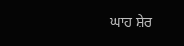ਘਾਹ ਸ਼ੇਰ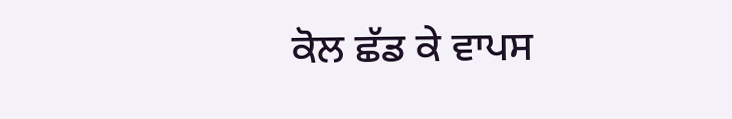ਕੋਲ ਛੱਡ ਕੇ ਵਾਪਸ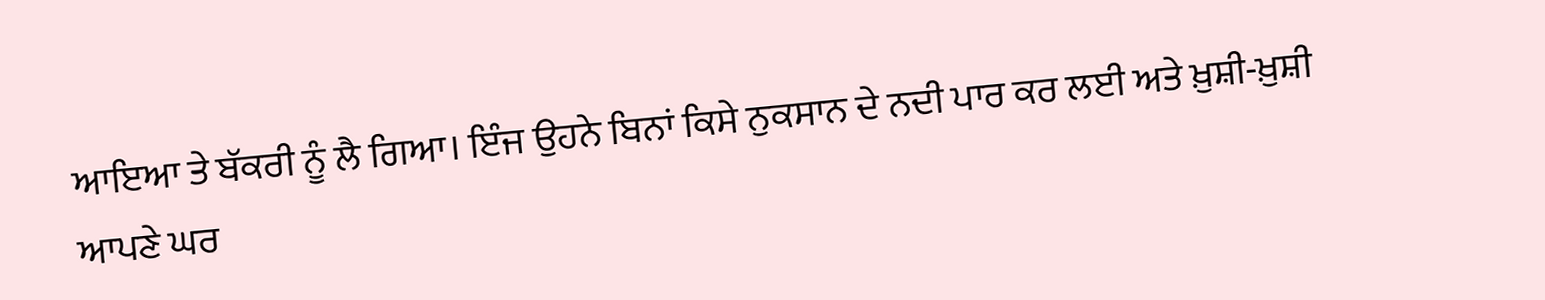ਆਇਆ ਤੇ ਬੱਕਰੀ ਨੂੰ ਲੈ ਗਿਆ। ਇੰਜ ਉਹਨੇ ਬਿਨਾਂ ਕਿਸੇ ਨੁਕਸਾਨ ਦੇ ਨਦੀ ਪਾਰ ਕਰ ਲਈ ਅਤੇ ਖ਼ੁਸ਼ੀ-ਖ਼ੁਸ਼ੀ ਆਪਣੇ ਘਰ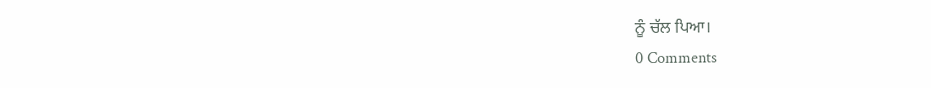ਨੂੰ ਚੱਲ ਪਿਆ।
0 Comments